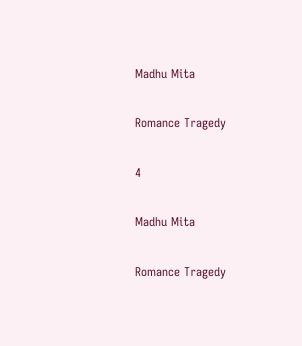Madhu Mita

Romance Tragedy

4

Madhu Mita

Romance Tragedy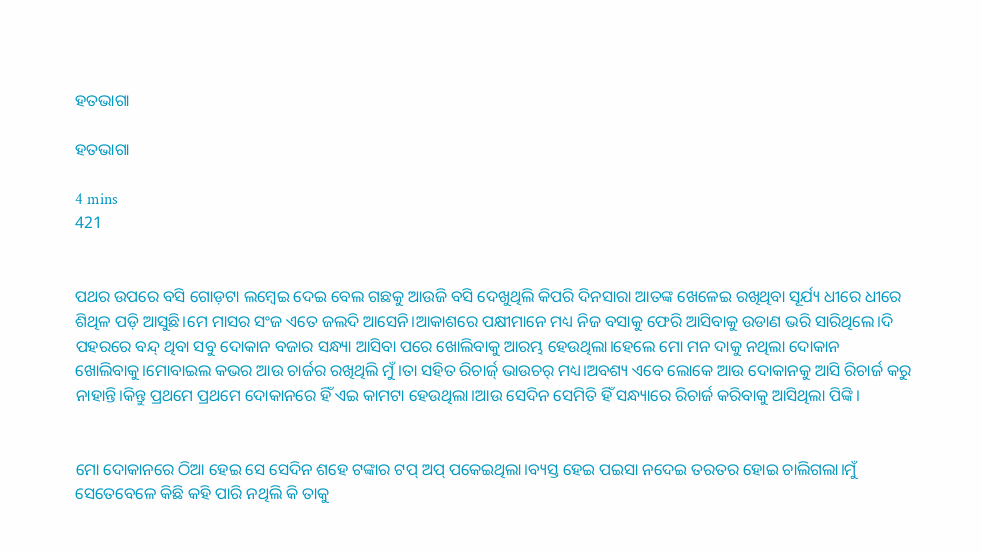ହତଭାଗା

ହତଭାଗା

4 mins
421


ପଥର ଉପରେ ବସି ଗୋଡ଼ଟା ଲମ୍ବେଇ ଦେଇ ବେଲ ଗଛକୁ ଆଉଜି ବସି ଦେଖୁଥିଲି କିପରି ଦିନସାରା ଆତଙ୍କ ଖେଳେଇ ରଖିଥିବା ସୂର୍ଯ୍ୟ ଧୀରେ ଧୀରେ ଶିଥିଳ ପଡ଼ି ଆସୁଛି।ମେ ମାସର ସଂଜ ଏତେ ଜଲଦି ଆସେନି।ଆକାଶରେ ପକ୍ଷୀମାନେ ମଧ୍ୟ ନିଜ ବସାକୁ ଫେରି ଆସିବାକୁ ଉଡାଣ ଭରି ସାରିଥିଲେ।ଦି ପହରରେ ବନ୍ଦ୍ ଥିବା ସବୁ ଦୋକାନ ବଜାର ସନ୍ଧ୍ୟା ଆସିବା ପରେ ଖୋଲିବାକୁ ଆରମ୍ଭ ହେଉଥିଲା।ହେଲେ ମୋ ମନ ଦାକୁ ନଥିଲା ଦୋକାନ ଖୋଲିବାକୁ।ମୋବାଇଲ କଭର ଆଉ ଚାର୍ଜର ରଖିଥିଲି ମୁଁ।ତା ସହିତ ରିଚାର୍ଜ୍ ଭାଉଚର୍ ମଧ୍ୟ।ଅବଶ୍ୟ ଏବେ ଲୋକେ ଆଉ ଦୋକାନକୁ ଆସି ରିଚାର୍ଜ କରୁ ନାହାନ୍ତି।କିନ୍ତୁ ପ୍ରଥମେ ପ୍ରଥମେ ଦୋକାନରେ ହିଁ ଏଇ କାମଟା ହେଉଥିଲା।ଆଉ ସେଦିନ ସେମିତି ହିଁ ସନ୍ଧ୍ୟାରେ ରିଚାର୍ଜ କରିବାକୁ ଆସିଥିଲା ପିଙ୍କି।


ମୋ ଦୋକାନରେ ଠିଆ ହେଇ ସେ ସେଦିନ ଶହେ ଟଙ୍କାର ଟପ୍ ଅପ୍ ପକେଇଥିଲା।ବ୍ୟସ୍ତ ହେଇ ପଇସା ନଦେଇ ତରତର ହୋଇ ଚାଲିଗଲା।ମୁଁ ସେତେବେଳେ କିଛି କହି ପାରି ନଥିଲି କି ତାକୁ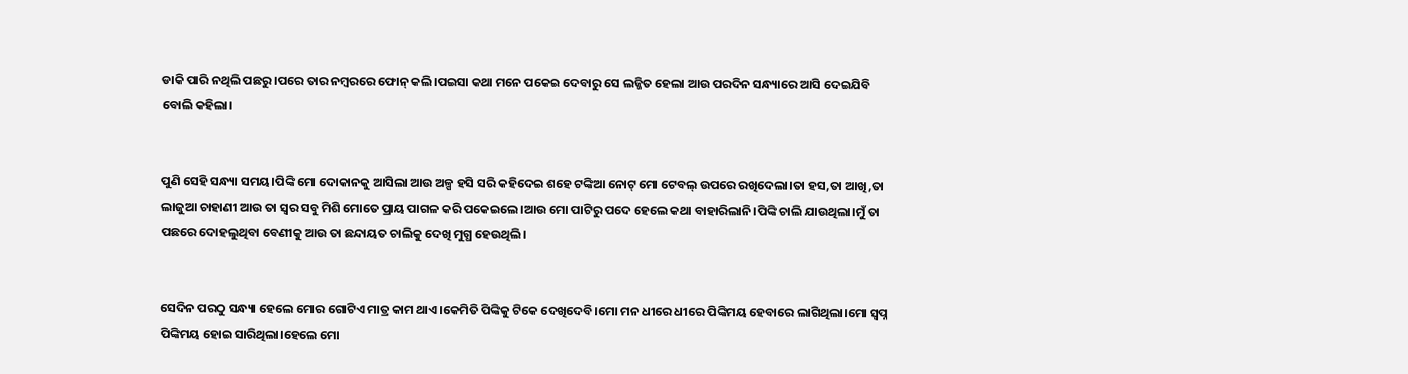ଡାକି ପାରି ନଥିଲି ପଛରୁ।ପରେ ତାର ନମ୍ବରରେ ଫୋନ୍ କଲି।ପଇସା କଥା ମନେ ପକେଇ ଦେବାରୁ ସେ ଲଜ୍ଜିତ ହେଲା ଆଉ ପରଦିନ ସନ୍ଧ୍ୟାରେ ଆସି ଦେଇଯିବି ବୋଲି କହିଲା।


ପୁଣି ସେହି ସନ୍ଧ୍ୟା ସମୟ।ପିଙ୍କି ମୋ ଦୋକାନକୁ ଆସିଲା ଆଉ ଅଳ୍ପ ହସି ସରି କହିଦେଇ ଶହେ ଟଙ୍କିଆ ନୋଟ୍ ମୋ ଟେବଲ୍ ଉପରେ ରଖିଦେଲା।ତା ହସ,ତା ଆଖି,ତା ଲାଜୁଆ ଚାହାଣୀ ଆଉ ତା ସ୍ୱର ସବୁ ମିଶି ମୋତେ ପ୍ରାୟ ପାଗଳ କରି ପକେଇଲେ।ଆଉ ମୋ ପାଟିରୁ ପଦେ ହେଲେ କଥା ବାହାରିଲାନି।ପିଙ୍କି ଚାଲି ଯାଉଥିଲା।ମୁଁ ତା ପଛରେ ଦୋହଲୁଥିବା ବେଣୀକୁ ଆଉ ତା ଛନ୍ଦାୟତ ଚାଲିକୁ ଦେଖି ମୁଗ୍ଧ ହେଉଥିଲି।


ସେଦିନ ପରଠୁ ସନ୍ଧ୍ୟା ହେଲେ ମୋର ଗୋଟିଏ ମାତ୍ର କାମ ଥାଏ।କେମିତି ପିଙ୍କିକୁ ଟିକେ ଦେଖିଦେବି।ମୋ ମନ ଧୀରେ ଧୀରେ ପିଙ୍କିମୟ ହେବାରେ ଲାଗିଥିଲା।ମୋ ସ୍ବପ୍ନ ପିଙ୍କିମୟ ହୋଇ ସାରିଥିଲା।ହେଲେ ମୋ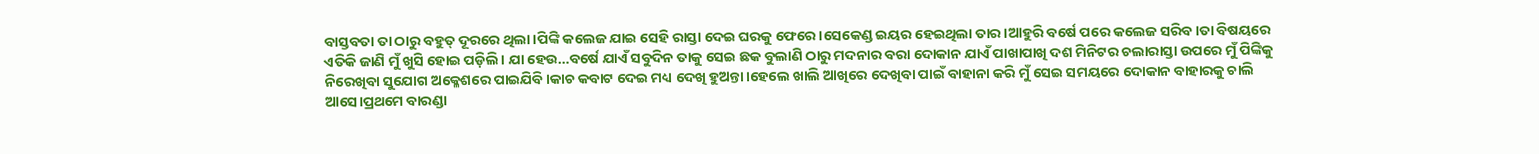ବାସ୍ତବତା ତା ଠାରୁ ବହୁତ୍ ଦୂରରେ ଥିଲା।ପିଙ୍କି କଲେଜ ଯାଇ ସେହି ରାସ୍ତା ଦେଇ ଘରକୁ ଫେରେ।ସେକେଣ୍ଡ ଇୟର ହେଇଥିଲା ତାର।ଆହୁରି ବର୍ଷେ ପରେ କଲେଜ ସରିବ।ତା ବିଷୟରେ ଏତିକି ଜାଣି ମୁଁ ଖୁସି ହୋଇ ପଡ଼ିଲି। ଯା ହେଉ…ବର୍ଷେ ଯାଏଁ ସବୁଦିନ ତାକୁ ସେଇ ଛକ ବୁଲାଣି ଠାରୁ ମଦନାର ବରା ଦୋକାନ ଯାଏଁ ପାଖାପାଖି ଦଶ ମିନିଟର ଚଲାରାସ୍ତା ଉପରେ ମୁଁ ପିଙ୍କିକୁ ନିରେଖିବା ସୁଯୋଗ ଅକ୍ଳେଶରେ ପାଇଯିବି।କାଚ କବାଟ ଦେଇ ମଧ୍ୟ ଦେଖି ହୁଅନ୍ତା।ହେଲେ ଖାଲି ଆଖିରେ ଦେଖିବା ପାଇଁ ବାହାନା କରି ମୁଁ ସେଇ ସମୟରେ ଦୋକାନ ବାହାରକୁ ଚାଲି ଆସେ।ପ୍ରଥମେ ବାରଣ୍ଡା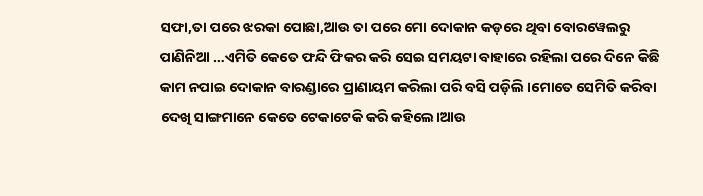ସଫା,ତା ପରେ ଝରକା ପୋଛା,ଆଉ ତା ପରେ ମୋ ଦୋକାନ କଡ଼ରେ ଥିବା ବୋରୱେଲରୁ ପାଣିନିଆ …ଏମିତି କେତେ ଫନ୍ଦି ଫିକର କରି ସେଇ ସମୟଟା ବାହାରେ ରହିଲା ପରେ ଦିନେ କିଛି କାମ ନପାଇ ଦୋକାନ ବାରଣ୍ଡାରେ ପ୍ରାଣାୟମ କରିଲା ପରି ବସି ପଡ଼ିଲି ।ମୋତେ ସେମିତି କରିବା ଦେଖି ସାଙ୍ଗମାନେ କେତେ ଟେକାଟେକି କରି କହିଲେ।ଆଉ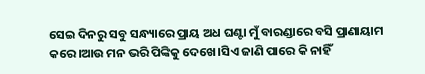ସେଇ ଦିନରୁ ସବୁ ସନ୍ଧ୍ୟାରେ ପ୍ରାୟ ଅଧ ଘଣ୍ଟା ମୁଁ ବାରଣ୍ଡାରେ ବସି ପ୍ରାଣାୟାମ କରେ।ଆଉ ମନ ଭରି ପିଙ୍କିକୁ ଦେଖେ।ସିଏ ଜାଣି ପାରେ କି ନାହିଁ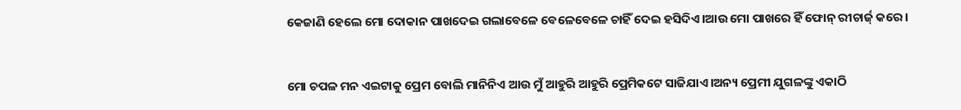କେଜାଣି ହେଲେ ମୋ ଦୋକାନ ପାଖଦେଇ ଗଲାବେଳେ ବେଳେବେଳେ ଚାହିଁ ଦେଇ ହସିଦିଏ।ଆଉ ମୋ ପାଖରେ ହିଁ ଫୋନ୍ ରୀଚାର୍ଜ୍ କରେ।


ମୋ ଚପଳ ମନ ଏଇଟାକୁ ପ୍ରେମ ବୋଲି ମାନିନିଏ ଆଉ ମୁଁ ଆହୁରି ଆହୁରି ପ୍ରେମିକଟେ ସାଜିଯାଏ।ଅନ୍ୟ ପ୍ରେମୀ ଯୁଗଳଙ୍କୁ ଏକାଠି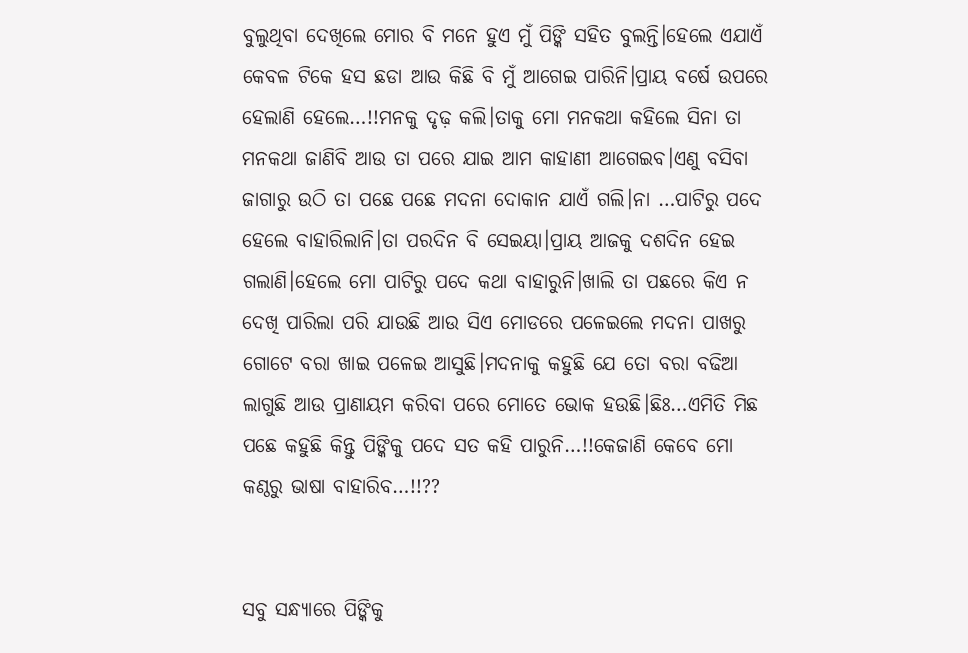ବୁଲୁଥିବା ଦେଖିଲେ ମୋର ବି ମନେ ହୁଏ ମୁଁ ପିଙ୍କି ସହିତ ବୁଲନ୍ତି।ହେଲେ ଏଯାଏଁ କେବଳ ଟିକେ ହସ ଛଡା ଆଉ କିଛି ବି ମୁଁ ଆଗେଇ ପାରିନି।ପ୍ରାୟ ବର୍ଷେ ଉପରେ ହେଲାଣି ହେଲେ…!!ମନକୁ ଦୃଢ଼ କଲି।ତାକୁ ମୋ ମନକଥା କହିଲେ ସିନା ତା ମନକଥା ଜାଣିବି ଆଉ ତା ପରେ ଯାଇ ଆମ କାହାଣୀ ଆଗେଇବ।ଏଣୁ ବସିବା ଜାଗାରୁ ଉଠି ତା ପଛେ ପଛେ ମଦନା ଦୋକାନ ଯାଏଁ ଗଲି।ନା …ପାଟିରୁ ପଦେ ହେଲେ ବାହାରିଲାନି।ତା ପରଦିନ ବି ସେଇୟା।ପ୍ରାୟ ଆଜକୁ ଦଶଦିନ ହେଇ ଗଲାଣି।ହେଲେ ମୋ ପାଟିରୁ ପଦେ କଥା ବାହାରୁନି।ଖାଲି ତା ପଛରେ କିଏ ନ ଦେଖି ପାରିଲା ପରି ଯାଉଛି ଆଉ ସିଏ ମୋଡରେ ପଳେଇଲେ ମଦନା ପାଖରୁ ଗୋଟେ ବରା ଖାଇ ପଳେଇ ଆସୁଛି।ମଦନାକୁ କହୁଛି ଯେ ତୋ ବରା ବଢିଆ ଲାଗୁଛି ଆଉ ପ୍ରାଣାୟମ କରିବା ପରେ ମୋତେ ଭୋକ ହଉଛି।ଛିଃ…ଏମିତି ମିଛ ପଛେ କହୁଛି କିନ୍ତୁ ପିଙ୍କିକୁ ପଦେ ସତ କହି ପାରୁନି…!!କେଜାଣି କେବେ ମୋ କଣ୍ଠରୁ ଭାଷା ବାହାରିବ…!!??


ସବୁ ସନ୍ଧ୍ୟାରେ ପିଙ୍କିକୁ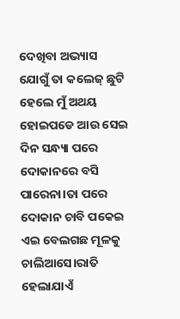ଦେଖିବା ଅଭ୍ୟାସ ଯୋଗୁଁ ତା କଲେଜ୍ ଛୁଟି ହେଲେ ମୁଁ ଅଥୟ ହୋଇପଡେ ଆଉ ସେଇ ଦିନ ସନ୍ଧ୍ୟା ପରେ ଦୋକାନରେ ବସି ପାରେନା।ତା ପରେ ଦୋକାନ ଚାବି ପକେଇ ଏଇ ବେଲଗଛ ମୂଳକୁ ଚାଲିଆସେ।ରାତି ହେଲାଯାଏଁ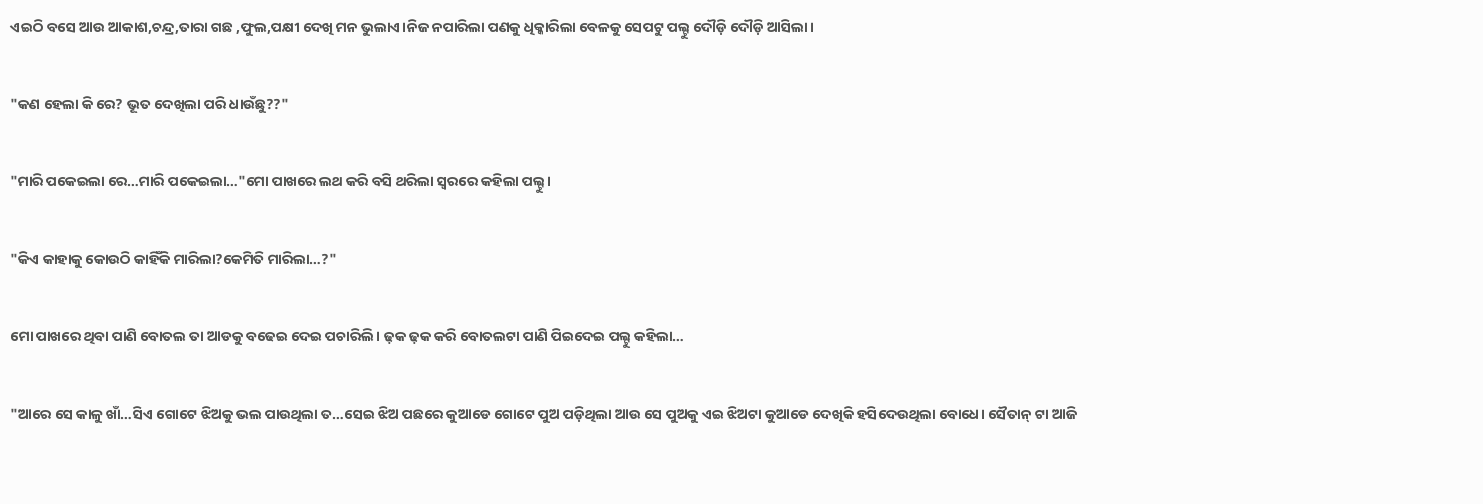ଏଇଠି ବସେ ଆଉ ଆକାଶ,ଚନ୍ଦ୍ର,ତାରା ଗଛ ,ଫୁଲ,ପକ୍ଷୀ ଦେଖି ମନ ଭୁଲାଏ।ନିଜ ନପାରିଲା ପଣକୁ ଧିକ୍କାରିଲା ବେଳକୁ ସେପଟୁ ପଲ୍ଟୁ ଦୌଡ଼ି ଦୌଡ଼ି ଆସିଲା।


"କଣ ହେଲା କି ରେ? ଭୂତ ଦେଖିଲା ପରି ଧାଉଁଛୁ??"


"ମାରି ପକେଇଲା ରେ…ମାରି ପକେଇଲା…"ମୋ ପାଖରେ ଲଥ କରି ବସି ଥରିଲା ସ୍ଵରରେ କହିଲା ପଲ୍ଟୁ।


"କିଏ କାହାକୁ କୋଉଠି କାହିଁକି ମାରିଲା?କେମିତି ମାରିଲା…?"


ମୋ ପାଖରେ ଥିବା ପାଣି ବୋତଲ ତା ଆଡକୁ ବଢେଇ ଦେଇ ପଚାରିଲି। ଢ଼କ ଢ଼କ କରି ବୋତଲଟା ପାଣି ପିଇଦେଇ ପଲ୍ଟୁ କହିଲା…


"ଆରେ ସେ କାଳୁ ଖାଁ…ସିଏ ଗୋଟେ ଝିଅକୁ ଭଲ ପାଉଥିଲା ତ…ସେଇ ଝିଅ ପଛରେ କୁଆଡେ ଗୋଟେ ପୁଅ ପଡ଼ିଥିଲା ଆଉ ସେ ପୁଅକୁ ଏଇ ଝିଅଟା କୁଆଡେ ଦେଖିକି ହସିଦେଉଥିଲା ବୋଧେ। ସୈତାନ୍ ଟା ଆଜି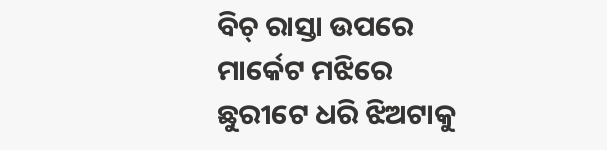ବିଚ୍ ରାସ୍ତା ଉପରେ ମାର୍କେଟ ମଝିରେ ଛୁରୀଟେ ଧରି ଝିଅଟାକୁ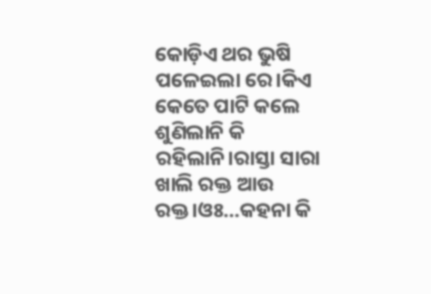କୋଡ଼ିଏ ଥର ଭୁଷି ପଳେଇଲା ରେ।କିଏ କେତେ ପାଟି କଲେ ଶୁଣିଲାନି କି ରହିଲାନି।ରାସ୍ତା ସାରା ଖାଲି ରକ୍ତ ଆଉ ରକ୍ତ।ଓଃ…କହନା କି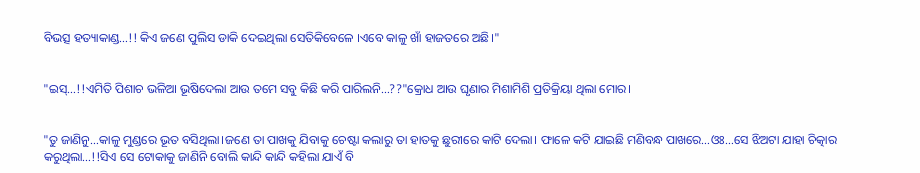ବିଭତ୍ସ ହତ୍ୟାକାଣ୍ଡ…!! କିଏ ଜଣେ ପୁଲିସ ଡାକି ଦେଇଥିଲା ସେତିକିବେଳେ ।ଏବେ କାଳୁ ଖାଁ ହାଜତରେ ଅଛି।"


"ଇସ୍…!!ଏମିତି ପିଶାଚ ଭଳିଆ ଭୂଷିଦେଲା ଆଉ ତମେ ସବୁ କିଛି କରି ପାରିଲନି…??"କ୍ରୋଧ ଆଉ ଘୃଣାର ମିଶାମିଶି ପ୍ରତିକ୍ରିୟା ଥିଲା ମୋର।


"ତୁ ଜାଣିନୁ…କାଳୁ ମୁଣ୍ଡରେ ଭୂତ ବସିଥିଲା।ଜଣେ ତା ପାଖକୁ ଯିବାକୁ ଚେଷ୍ଟା କଲାରୁ ତା ହାତକୁ ଛୁରୀରେ କାଟି ଦେଲା। ଫାଳେ କଟି ଯାଇଛି ମଣିବନ୍ଧ ପାଖରେ…ଓଃ…ସେ ଝିଅଟା ଯାହା ଚିତ୍କାର କରୁଥିଲା…!!ସିଏ ସେ ଟୋକାକୁ ଜାଣିନି ବୋଲି କାନ୍ଦି କାନ୍ଦି କହିଲା ଯାଏଁ ବି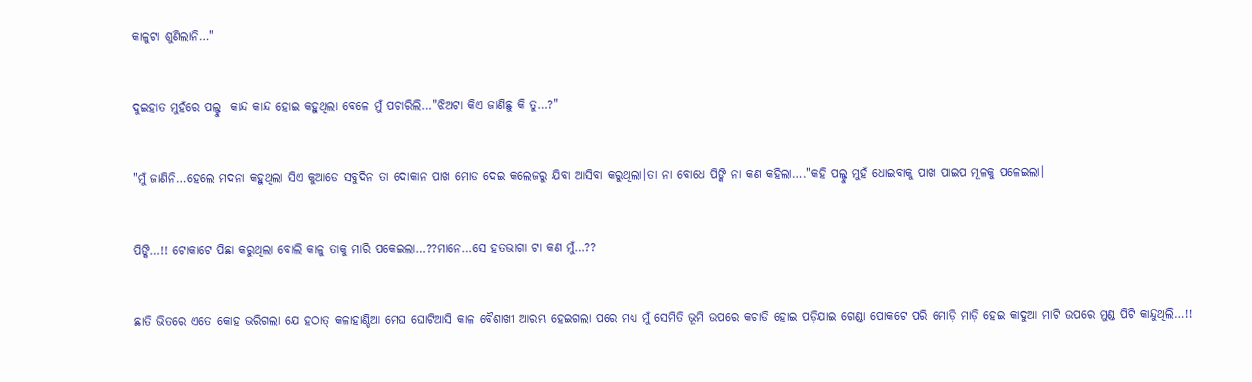କାଳୁଟା ଶୁଣିଲାନି…"


ଦୁଇହାତ ମୁହଁରେ ପଲ୍ଟୁ  କାନ୍ଦ କାନ୍ଦ ହୋଇ କହୁଥିଲା ବେଳେ ମୁଁ ପଚାରିଲି…"ଝିଅଟା କିଏ ଜାଣିଛୁ କି ତୁ…?"


"ମୁଁ ଜାଣିନି…ହେଲେ ମଦନା କହୁଥିଲା ସିଏ କୁଆଡେ ସବୁଦିନ ତା ଦୋକାନ ପାଖ ମୋଡ ଦେଇ କଲେଜରୁ ଯିବା ଆସିବା କରୁଥିଲା।ତା ନା ବୋଧେ ପିଙ୍କି ନା କଣ କହିଲା…."କହି ପଲ୍ଟୁ ମୁହଁ ଧୋଇବାକୁ ପାଖ ପାଇପ ମୂଳକୁ ପଳେଇଲା।


ପିଙ୍କି…!! ଟୋକାଟେ ପିଛା କରୁଥିଲା ବୋଲି କାଳୁ ତାକୁ ମାରି ପକେଇଲା…??ମାନେ…ସେ ହତଭାଗା ଟା କଣ ମୁଁ…??


ଛାତି ଭିତରେ ଏତେ କୋହ ଭରିଗଲା ଯେ ହଠାତ୍ କଳାହାଣ୍ଡିଆ ମେଘ ଘୋଟିଆସି କାଳ ବୈଶାଖୀ ଆରମ୍ଭ ହେଇଗଲା ପରେ ମଧ୍ୟ ମୁଁ ସେମିତି ଭୂମି ଉପରେ କଚାଡି ହୋଇ ପଡ଼ିଯାଇ ଗେଣ୍ଡା ପୋକଟେ ପରି ମୋଡ଼ି ମାଡ଼ି ହେଇ କାଦୁଆ ମାଟି ଉପରେ ମୁଣ୍ଡ ପିଟି କାନ୍ଦୁଥିଲି…!!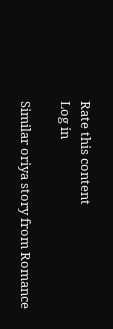Rate this content
Log in

Similar oriya story from Romance